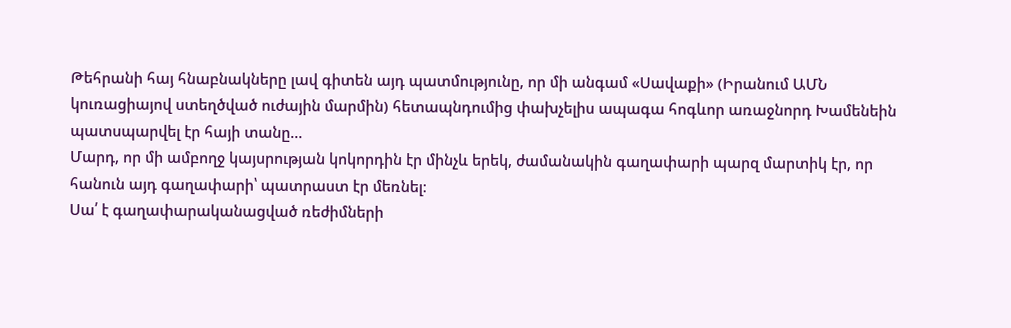Թեհրանի հայ հնաբնակները լավ գիտեն այդ պատմությունը, որ մի անգամ «Սավաքի» (Իրանում ԱՄՆ կուռացիայով ստեղծված ուժային մարմին) հետապնդումից փախչելիս ապագա հոգևոր առաջնորդ Խամենեին պատսպարվել էր հայի տանը…
Մարդ, որ մի ամբողջ կայսրության կոկորդին էր մինչև երեկ, ժամանակին գաղափարի պարզ մարտիկ էր, որ հանուն այդ գաղափարի՝ պատրաստ էր մեռնել։
Սա՛ է գաղափարականացված ռեժիմների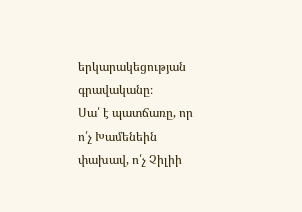երկարակեցության գրավականը։
Սա՛ է պատճառը, որ ո՛չ Խամենեին փախավ, ո՛չ Չիլիի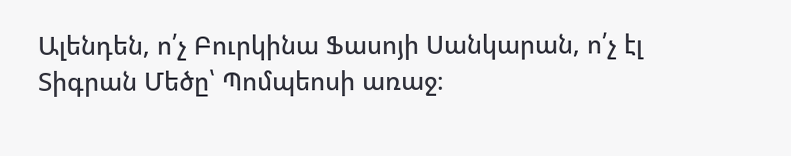Ալենդեն, ո՛չ Բուրկինա Ֆասոյի Սանկարան, ո՛չ էլ Տիգրան Մեծը՝ Պոմպեոսի առաջ։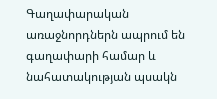Գաղափարական առաջնորդներն ապրում են գաղափարի համար և նահատակության պսակն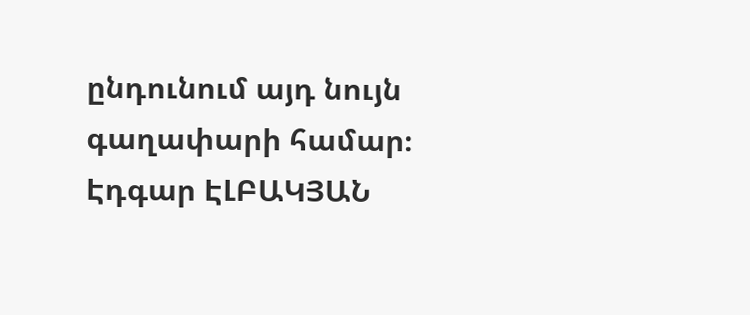ընդունում այդ նույն գաղափարի համար։
Էդգար ԷԼԲԱԿՅԱՆ